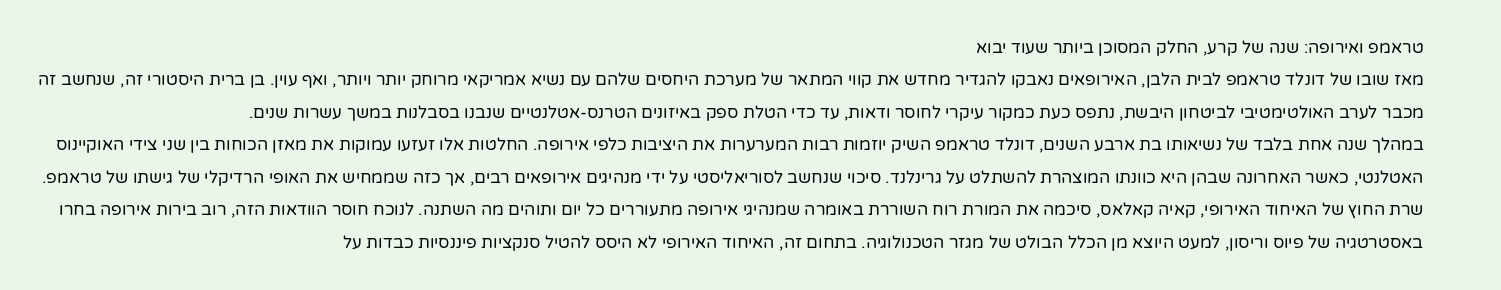טראמפ ואירופה: שנה של קרע, החלק המסוכן ביותר שעוד יבוא
מאז שובו של דונלד טראמפ לבית הלבן, האירופאים נאבקו להגדיר מחדש את קווי המתאר של מערכת היחסים שלהם עם נשיא אמריקאי מרוחק יותר ויותר, ואף עוין. בן ברית היסטורי זה, שנחשב זה מכבר לערב האולטימטיבי לביטחון היבשת, נתפס כעת כמקור עיקרי לחוסר ודאות, עד כדי הטלת ספק באיזונים הטרנס-אטלנטיים שנבנו בסבלנות במשך עשרות שנים.
במהלך שנה אחת בלבד של נשיאותו בת ארבע השנים, דונלד טראמפ השיק יוזמות רבות המערערות את היציבות כלפי אירופה. החלטות אלו זעזעו עמוקות את מאזן הכוחות בין שני צידי האוקיינוס האטלנטי, כאשר האחרונה שבהן היא כוונתו המוצהרת להשתלט על גרינלנד. סיכוי שנחשב לסוריאליסטי על ידי מנהיגים אירופאים רבים, אך כזה שממחיש את האופי הרדיקלי של גישתו של טראמפ.
שרת החוץ של האיחוד האירופי, קאיה קאלאס, סיכמה את המורת רוח השוררת באומרה שמנהיגי אירופה מתעוררים כל יום ותוהים מה השתנה. לנוכח חוסר הוודאות הזה, רוב בירות אירופה בחרו באסטרטגיה של פיוס וריסון, למעט היוצא מן הכלל הבולט של מגזר הטכנולוגיה. בתחום זה, האיחוד האירופי לא היסס להטיל סנקציות פיננסיות כבדות על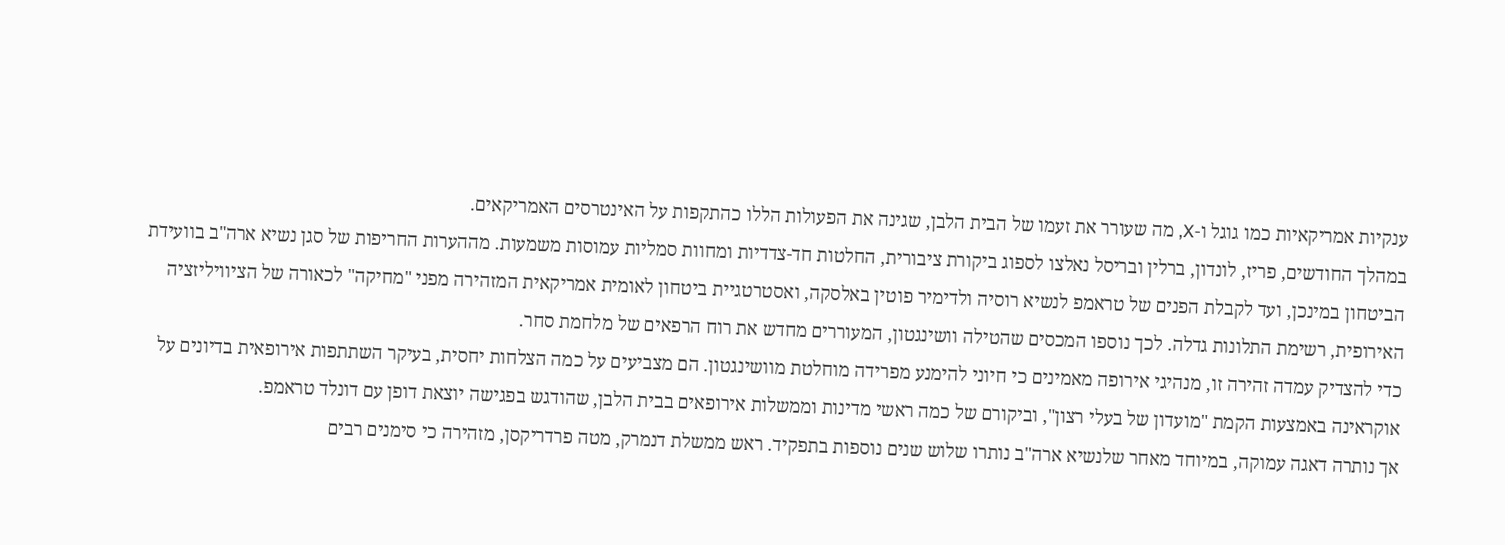ענקיות אמריקאיות כמו גוגל ו-X, מה שעורר את זעמו של הבית הלבן, שגינה את הפעולות הללו כהתקפות על האינטרסים האמריקאים.
במהלך החודשים, פריז, לונדון, ברלין ובריסל נאלצו לספוג ביקורת ציבורית, החלטות חד-צדדיות ומחוות סמליות עמוסות משמעות. מההערות החריפות של סגן נשיא ארה"ב בוועידת הביטחון במינכן, ועד לקבלת הפנים של טראמפ לנשיא רוסיה ולדימיר פוטין באלסקה, ואסטרטגיית ביטחון לאומית אמריקאית המזהירה מפני "מחיקה" לכאורה של הציוויליזציה האירופית, רשימת התלונות גדלה. לכך נוספו המכסים שהטילה וושינגטון, המעוררים מחדש את רוח הרפאים של מלחמת סחר.
כדי להצדיק עמדה זהירה זו, מנהיגי אירופה מאמינים כי חיוני להימנע מפרידה מוחלטת מוושינגטון. הם מצביעים על כמה הצלחות יחסית, בעיקר השתתפות אירופאית בדיונים על אוקראינה באמצעות הקמת "מועדון של בעלי רצון", וביקורם של כמה ראשי מדינות וממשלות אירופאים בבית הלבן, שהודגש בפגישה יוצאת דופן עם דונלד טראמפ.
אך נותרה דאגה עמוקה, במיוחד מאחר שלנשיא ארה"ב נותרו שלוש שנים נוספות בתפקיד. ראש ממשלת דנמרק, מטה פרדריקסן, מזהירה כי סימנים רבים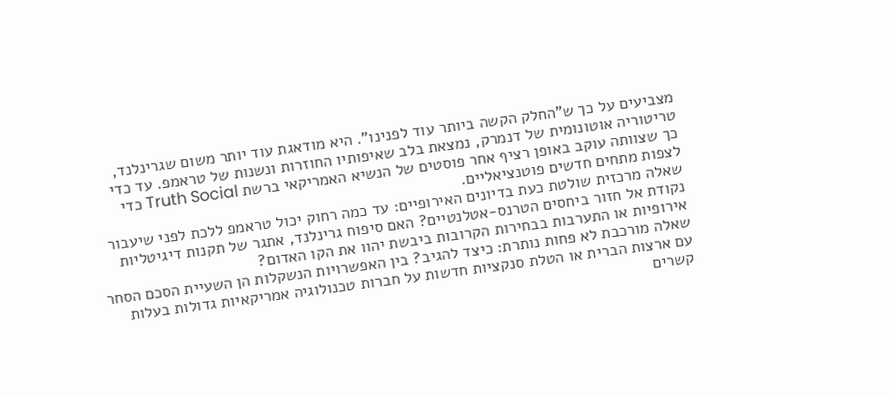מצביעים על כך ש"החלק הקשה ביותר עוד לפנינו". היא מודאגת עוד יותר משום שגרינלנד, טריטוריה אוטונומית של דנמרק, נמצאת בלב שאיפותיו החוזרות ונשנות של טראמפ. עד כדי כך שצוותה עוקב באופן רציף אחר פוסטים של הנשיא האמריקאי ברשת Truth Social כדי לצפות מתחים חדשים פוטנציאליים.
שאלה מרכזית שולטת כעת בדיונים האירופיים: עד כמה רחוק יכול טראמפ ללכת לפני שיעבור נקודת אל חזור ביחסים הטרנס-אטלנטיים? האם סיפוח גרינלנד, אתגר של תקנות דיגיטליות אירופיות או התערבות בבחירות הקרובות ביבשת יהוו את הקו האדום?
שאלה מורכבת לא פחות נותרת: כיצד להגיב? בין האפשרויות הנשקלות הן השעיית הסכם הסחר עם ארצות הברית או הטלת סנקציות חדשות על חברות טכנולוגיה אמריקאיות גדולות בעלות קשרים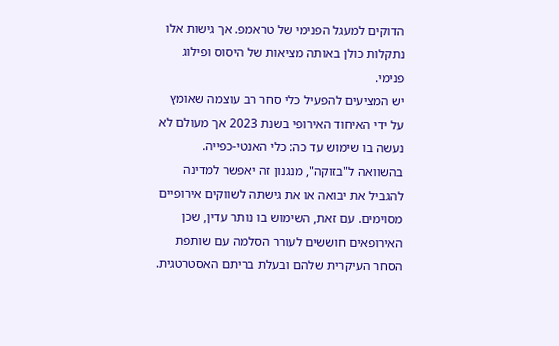הדוקים למעגל הפנימי של טראמפ. אך גישות אלו נתקלות כולן באותה מציאות של היסוס ופילוג פנימי.
יש המציעים להפעיל כלי סחר רב עוצמה שאומץ על ידי האיחוד האירופי בשנת 2023 אך מעולם לא נעשה בו שימוש עד כה: כלי האנטי-כפייה. בהשוואה ל"בזוקה", מנגנון זה יאפשר למדינה להגביל את יבואה או את גישתה לשווקים אירופיים מסוימים. עם זאת, השימוש בו נותר עדין, שכן האירופאים חוששים לעורר הסלמה עם שותפת הסחר העיקרית שלהם ובעלת בריתם האסטרטגית.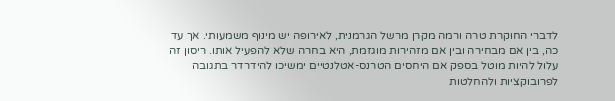לדברי החוקרת טרה ורמה מקרן מרשל הגרמנית, לאירופה יש מינוף משמעותי. אך עד כה, בין אם מבחירה ובין אם מזהירות מוגזמת, היא בחרה שלא להפעיל אותו. ריסון זה עלול להיות מוטל בספק אם היחסים הטרנס-אטלנטיים ימשיכו להידרדר בתגובה לפרובוקציות ולהחלטות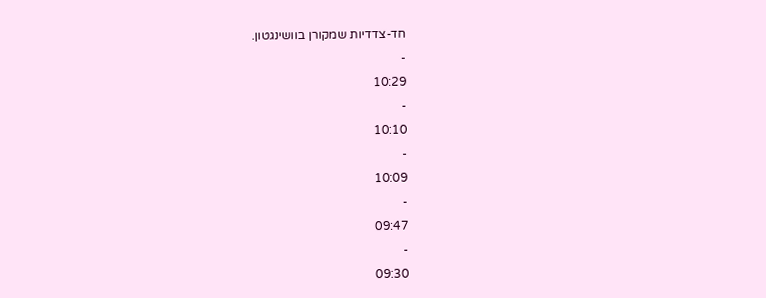חד-צדדיות שמקורן בוושינגטון.
-
10:29
-
10:10
-
10:09
-
09:47
-
09:30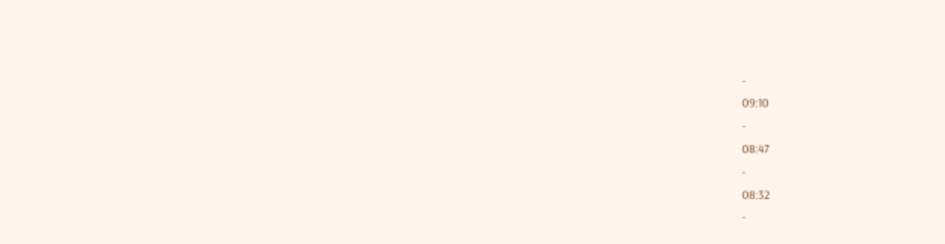-
09:10
-
08:47
-
08:32
-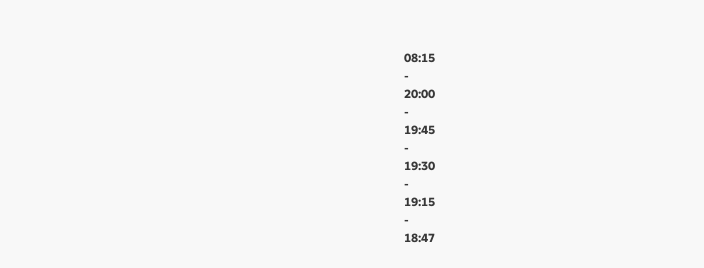08:15
-
20:00
-
19:45
-
19:30
-
19:15
-
18:47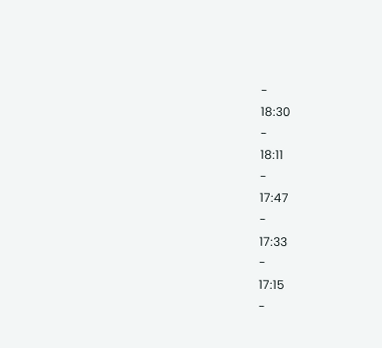-
18:30
-
18:11
-
17:47
-
17:33
-
17:15
-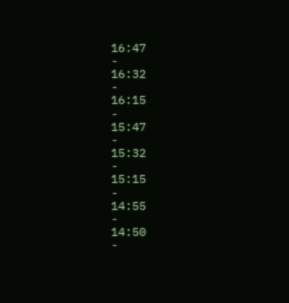16:47
-
16:32
-
16:15
-
15:47
-
15:32
-
15:15
-
14:55
-
14:50
-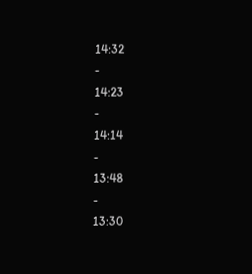14:32
-
14:23
-
14:14
-
13:48
-
13:30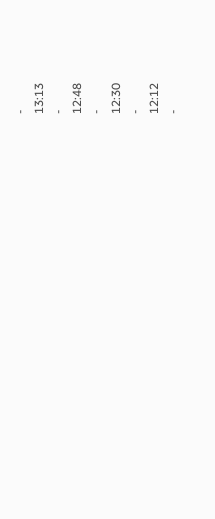-
13:13
-
12:48
-
12:30
-
12:12
-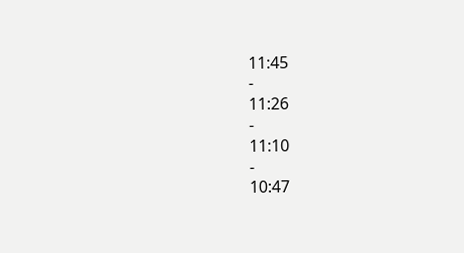11:45
-
11:26
-
11:10
-
10:47